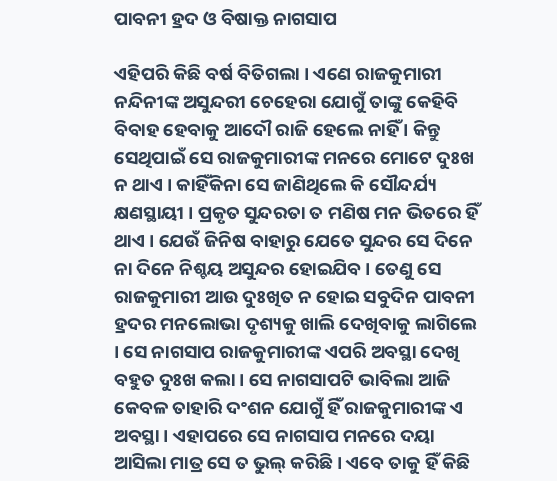ପାବନୀ ହ୍ରଦ ଓ ବିଷାକ୍ତ ନାଗସାପ

ଏହିପରି କିଛି ବର୍ଷ ବିତିଗଲା । ଏଣେ ରାଜକୁମାରୀ ନନ୍ଦିନୀଙ୍କ ଅସୁନ୍ଦରୀ ଚେହେରା ଯୋଗୁଁ ତାଙ୍କୁ କେହିବି ବିବାହ ହେବାକୁ ଆଦୌ ରାଜି ହେଲେ ନାହିଁ । କିନ୍ତୁ ସେଥିପାଇଁ ସେ ରାଜକୁମାରୀଙ୍କ ମନରେ ମୋଟେ ଦୁଃଖ ନ ଥାଏ । କାହିଁକିନା ସେ ଜାଣିଥିଲେ କି ସୌନ୍ଦର୍ଯ୍ୟ କ୍ଷଣସ୍ଥାୟୀ । ପ୍ରକୃତ ସୁନ୍ଦରତା ତ ମଣିଷ ମନ ଭିତରେ ହିଁ ଥାଏ । ଯେଉଁ ଜିନିଷ ବାହାରୁ ଯେତେ ସୁନ୍ଦର ସେ ଦିନେ ନା ଦିନେ ନିଶ୍ଚୟ ଅସୁନ୍ଦର ହୋଇଯିବ । ତେଣୁ ସେ ରାଜକୁମାରୀ ଆଉ ଦୁଃଖିତ ନ ହୋଇ ସବୁଦିନ ପାବନୀ ହ୍ରଦର ମନଲୋଭା ଦୃଶ୍ୟକୁ ଖାଲି ଦେଖିବାକୁ ଲାଗିଲେ । ସେ ନାଗସାପ ରାଜକୁମାରୀଙ୍କ ଏପରି ଅବସ୍ଥା ଦେଖି ବହୁତ ଦୁଃଖ କଲା । ସେ ନାଗସାପଟି ଭାବିଲା ଆଜି କେବଳ ତାହାରି ଦଂଶନ ଯୋଗୁଁ ହିଁ ରାଜକୁମାରୀଙ୍କ ଏ ଅବସ୍ଥା । ଏହାପରେ ସେ ନାଗସାପ ମନରେ ଦୟା ଆସିଲା ମାତ୍ର ସେ ତ ଭୁଲ୍ କରିଛି । ଏବେ ତାକୁ ହିଁ କିଛି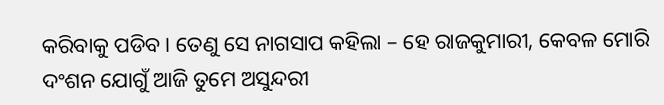କରିବାକୁ ପଡିବ । ତେଣୁ ସେ ନାଗସାପ କହିଲା – ହେ ରାଜକୁମାରୀ, କେବଳ ମୋରି ଦଂଶନ ଯୋଗୁଁ ଆଜି ତୁମେ ଅସୁନ୍ଦରୀ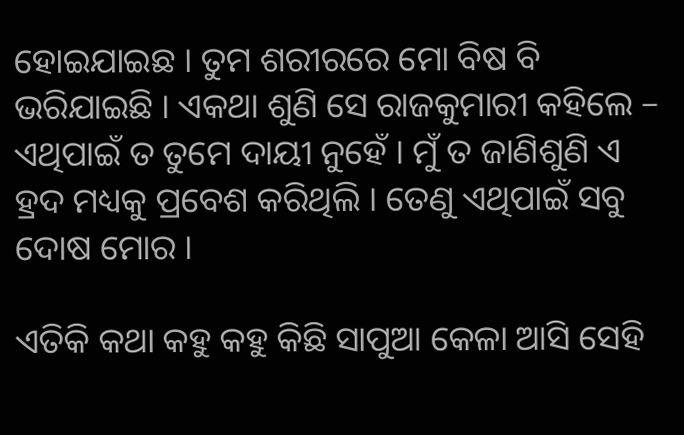ହୋଇଯାଇଛ । ତୁମ ଶରୀରରେ ମୋ ବିଷ ବି ଭରିଯାଇଛି । ଏକଥା ଶୁଣି ସେ ରାଜକୁମାରୀ କହିଲେ – ଏଥିପାଇଁ ତ ତୁମେ ଦାୟୀ ନୁହେଁ । ମୁଁ ତ ଜାଣିଶୁଣି ଏ ହ୍ରଦ ମଧ୍ୟକୁ ପ୍ରବେଶ କରିଥିଲି । ତେଣୁ ଏଥିପାଇଁ ସବୁ ଦୋଷ ମୋର ।

ଏତିକି କଥା କହୁ କହୁ କିଛି ସାପୁଆ କେଳା ଆସି ସେହି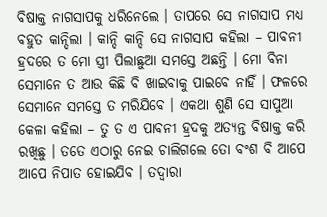ବିଷାକ୍ତ ନାଗସାପକୁ ଧରିନେଲେ । ତାପରେ ସେ ନାଗସାପ ମଧ୍ୟ ବହୁତ କାନ୍ଦିଲା । କାନ୍ଦି କାନ୍ଦି ସେ ନାଗସାପ କହିଲା – ପାବନୀ ହ୍ରଦରେ ତ ମୋ ସ୍ତ୍ରୀ ପିଲାଛୁଆ ସମସ୍ତେ ଅଛନ୍ତି । ମୋ ବିନା ସେମାନେ ତ ଆଉ କିଛି ବି ଖାଇବାକୁ ପାଇବେ ନାହିଁ । ଫଳରେ ସେମାନେ ସମସ୍ତେ ତ ମରିଯିବେ । ଏକଥା ଶୁଣି ସେ ସାପୁଆ କେଳା କହିଲା – ତୁ ତ ଏ ପାବନୀ ହ୍ରଦକୁ ଅତ୍ୟନ୍ତ ବିଷାକ୍ତ କରି ରଖିଛୁ । ତତେ ଏଠାରୁ ନେଇ ଚାଲିଗଲେ ତୋ ବଂଶ ବି ଆପେ ଆପେ ନିପାତ ହୋଇଯିବ । ତଦ୍ୱାରା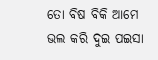ତୋ ବିଷ ବିକି ଆମେ ଭଲ କରି ଦୁଇ ପଇସା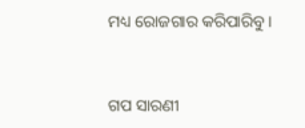ମଧ୍ୟ ରୋଜଗାର କରିପାରିବୁ ।


ଗପ ସାରଣୀ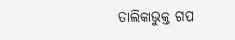ତାଲିକାଭୁକ୍ତ ଗପ